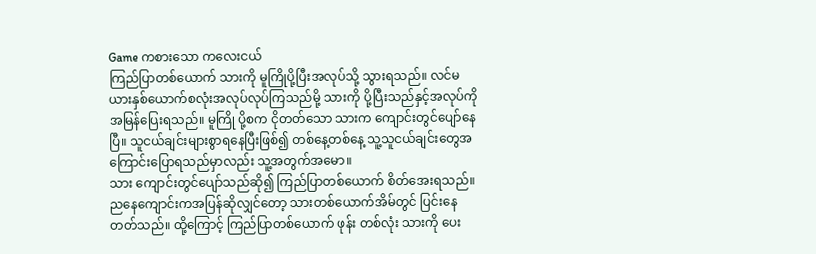Game ကစားသော ကလေးငယ်
ကြည်ပြာတစ်ယောက် သားကို မူကြိုပို့ပြီးအလုပ်သို့ သွားရသည်။ လင်မယားနှစ်ယောက်စလုံးအလုပ်လုပ်ကြသည်မို့ သားကို ပို့ပြီးသည်နှင့်အလုပ်ကိုအမြန်ပြေးရသည်။ မူကြို ပို့စက ငိုတတ်သော သားက ကျောင်းတွင်ပျော်နေပြီ။ သူငယ်ချင်းများစွာရနေပြီးဖြစ်၍ တစ်နေ့တစ်နေ့ သူ့သူငယ်ချင်းတွေအကြောင်းပြောရသည်မှာလည်း သူ့အတွက်အမော။
သား ကျောင်းတွင်ပျော်သည်ဆို၍ ကြည်ပြာတစ်ယောက် စိတ်အေးရသည်။ ညနေကျောင်းကအပြန်ဆိုလျှင်တော့ သားတစ်ယောက်အိမ်တွင် ပြင်းနေတတ်သည်။ ထို့ကြောင့် ကြည်ပြာတစ်ယောက် ဖုန်း တစ်လုံး သားကို ပေး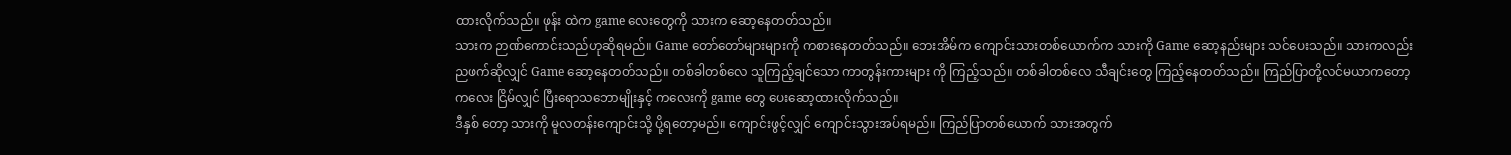ထားလိုက်သည်။ ဖုန်း ထဲက game လေးတွေကို သားက ဆော့နေတတ်သည်။
သားက ဉာဏ်ကောင်းသည်ဟုဆိုရမည်။ Game တော်တော်များများကို ကစားနေတတ်သည်။ ဘေးအိမ်က ကျောင်းသားတစ်ယောက်က သားကို Game ဆော့နည်းများ သင်ပေးသည်။ သားကလည်း ညဖက်ဆိုလျှင် Game ဆော့နေတတ်သည်။ တစ်ခါတစ်လေ သူကြည့်ချင်သော ကာတွန်းကားများ ကို ကြည့်သည်။ တစ်ခါတစ်လေ သီချင်းတွေ ကြည့်နေတတ်သည်။ ကြည်ပြာတို့လင်မယာကတော့ ကလေး ငြိမ်လျှင် ပြီးရောသဘောမျိုးနှင့် ကလေးကို game တွေ ပေးဆော့ထားလိုက်သည်။
ဒီနှစ် တော့ သားကို မူလတန်းကျောင်းသို့ ပို့ရတော့မည်။ ကျောင်းဖွင့်လျှင် ကျောင်းသွားအပ်ရမည်။ ကြည်ပြာတစ်ယောက် သားအတွက်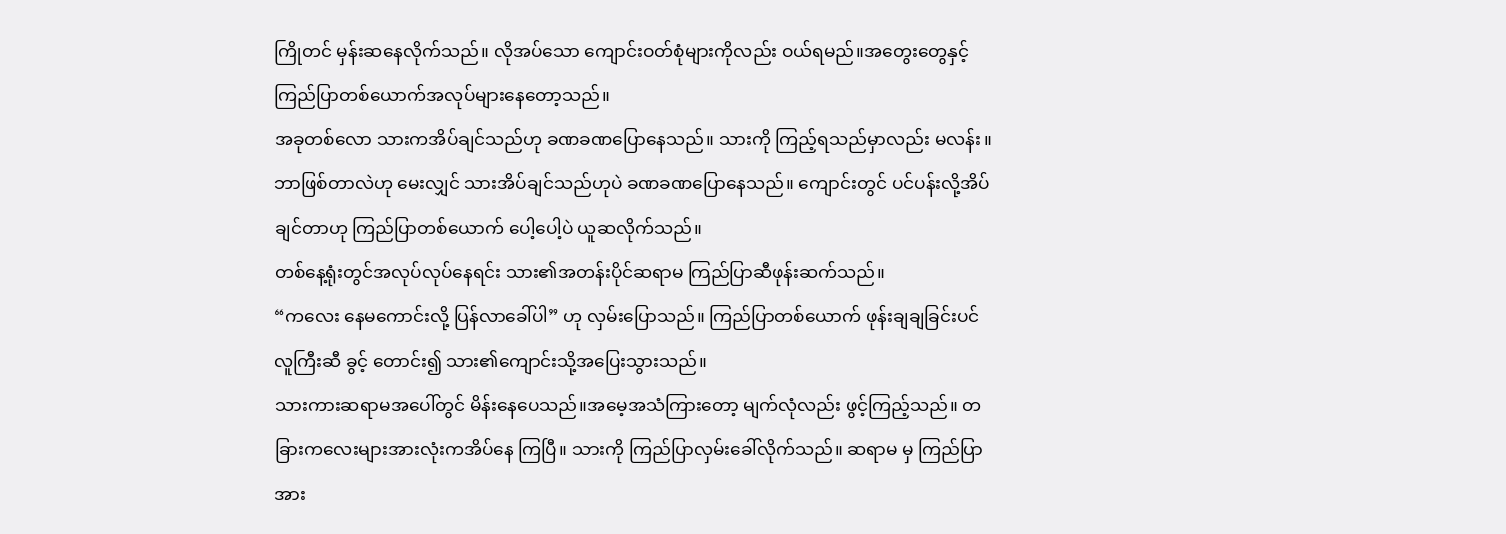ကြိုတင် မှန်းဆနေလိုက်သည်။ လိုအပ်သော ကျောင်းဝတ်စုံများကိုလည်း ဝယ်ရမည်။အတွေးတွေနှင့် ကြည်ပြာတစ်ယောက်အလုပ်များနေတော့သည်။
အခုတစ်လော သားကအိပ်ချင်သည်ဟု ခဏခဏပြောနေသည်။ သားကို ကြည့်ရသည်မှာလည်း မလန်း။ ဘာဖြစ်တာလဲဟု မေးလျှင် သားအိပ်ချင်သည်ဟုပဲ ခဏခဏပြောနေသည်။ ကျောင်းတွင် ပင်ပန်းလို့အိပ်ချင်တာဟု ကြည်ပြာတစ်ယောက် ပေါ့ပေါ့ပဲ ယူဆလိုက်သည်။
တစ်နေ့ရုံးတွင်အလုပ်လုပ်နေရင်း သား၏အတန်းပိုင်ဆရာမ ကြည်ပြာဆီဖုန်းဆက်သည်။
“ကလေး နေမကောင်းလို့ ပြန်လာခေါ်ပါ” ဟု လှမ်းပြောသည်။ ကြည်ပြာတစ်ယောက် ဖုန်းချချခြင်းပင် လူကြီးဆီ ခွင့် တောင်း၍ သား၏ကျောင်းသို့အပြေးသွားသည်။
သားကားဆရာမအပေါ်တွင် မိန်းနေပေသည်။အမေ့အသံကြားတော့ မျက်လုံလည်း ဖွင့်ကြည့်သည်။ တခြားကလေးများအားလုံးကအိပ်နေ ကြပြီ။ သားကို ကြည်ပြာလှမ်းခေါ်လိုက်သည်။ ဆရာမ မှ ကြည်ပြာအား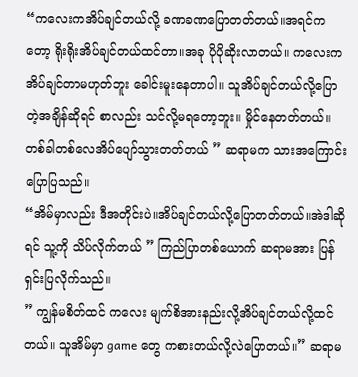“ကလေးကအိပ်ချင်တယ်လို့ ခဏခဏပြောတတ်တယ်။အရင်ကတော့ ရိုးရိုးအိပ်ချင်တယ်ထင်တာ။အခု ပိုပိုဆိုးလာတယ်။ ကလေးကအိပ်ချင်တာမဟုတ်ဘူး ခေါင်းမူးနေတာပါ။ သူအိပ်ချင်တယ်လို့ပြောတဲ့အချိန်ဆိုရင် စာလည်း သင်လို့မရတော့ဘူး။ မှိုင်နေတတ်တယ်။ တစ်ခါတစ်လေအိပ်ပျော်သွားတတ်တယ် ” ဆရာမက သားအကြောင်းပြောပြသည်။
“အိမ်မှာလည်း ဒီအတိုင်းပဲ။အိပ်ချင်တယ်လို့ပြောတတ်တယ်။အဲဒါဆိုရင် သူ့ကို သိပ်လိုက်တယ် ” ကြည်ပြာတစ်ယောက် ဆရာမအား ပြန်ရှင်းပြလိုက်သည်။
” ကျွန်မစိတ်ထင် ကလေး မျက်စိအားနည်းလို့အိပ်ချင်တယ်လို့ထင်တယ်။ သူအိမ်မှာ game တွေ ကစားတယ်လို့လဲပြောတယ်။” ဆရာမ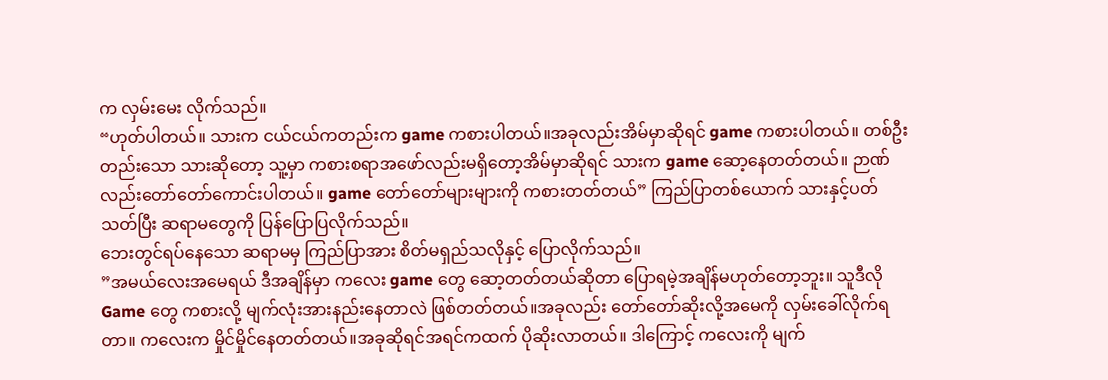က လှမ်းမေး လိုက်သည်။
“ဟုတ်ပါတယ်။ သားက ငယ်ငယ်ကတည်းက game ကစားပါတယ်။အခုလည်းအိမ်မှာဆိုရင် game ကစားပါတယ်။ တစ်ဦးတည်းသော သားဆိုတော့ သူ့မှာ ကစားစရာအဖော်လည်းမရှိတော့အိမ်မှာဆိုရင် သားက game ဆော့နေတတ်တယ်။ ဉာဏ်လည်းတော်တော်ကောင်းပါတယ်။ game တော်တော်များများကို ကစားတတ်တယ်” ကြည်ပြာတစ်ယောက် သားနှင့်ပတ်သတ်ပြီး ဆရာမတွေကို ပြန်ပြောပြလိုက်သည်။
ဘေးတွင်ရပ်နေသော ဆရာမမှ ကြည်ပြာအား စိတ်မရှည်သလိုနှင့် ပြောလိုက်သည်။
”အမယ်လေးအမေရယ် ဒီအချိန်မှာ ကလေး game တွေ ဆော့တတ်တယ်ဆိုတာ ပြောရမဲ့အချိန်မဟုတ်တော့ဘူး။ သူဒီလို Game တွေ ကစားလို့ မျက်လုံးအားနည်းနေတာလဲ ဖြစ်တတ်တယ်။အခုလည်း တော်တော်ဆိုးလို့အမေကို လှမ်းခေါ်လိုက်ရတာ။ ကလေးက မှိုင်မှိုင်နေတတ်တယ်။အခုဆိုရင်အရင်ကထက် ပိုဆိုးလာတယ်။ ဒါကြောင့် ကလေးကို မျက်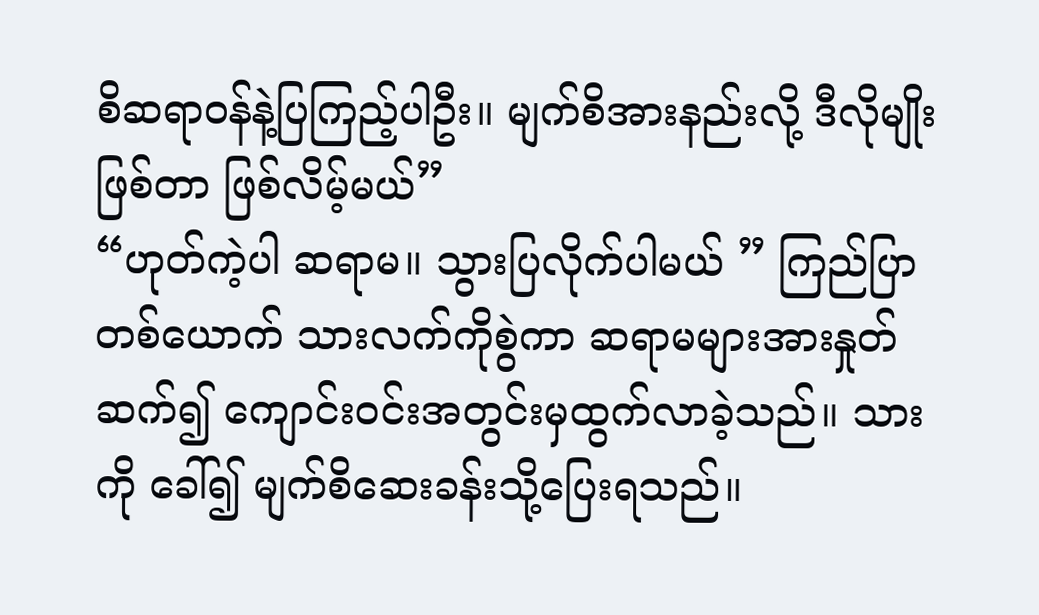စိဆရာဝန်နဲ့ပြကြည့်ပါဦး။ မျက်စိအားနည်းလို့ ဒီလိုမျိုးဖြစ်တာ ဖြစ်လိမ့်မယ်”
“ဟုတ်ကဲ့ပါ ဆရာမ။ သွားပြလိုက်ပါမယ် ” ကြည်ပြာတစ်ယောက် သားလက်ကိုစွဲကာ ဆရာမများအားနှုတ်ဆက်၍ ကျောင်းဝင်းအတွင်းမှထွက်လာခဲ့သည်။ သားကို ခေါ်၍ မျက်စိဆေးခန်းသို့ပြေးရသည်။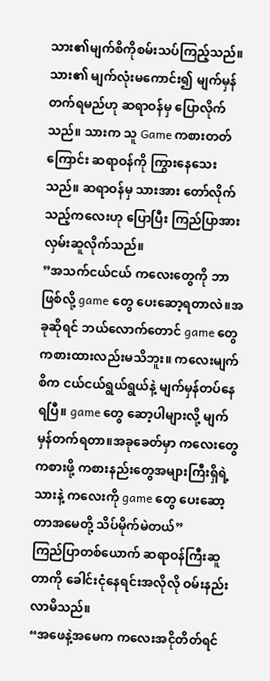သား၏မျက်စိကိုစမ်းသပ်ကြည့်သည်။ သား၏ မျက်လုံးမကောင်း၍ မျက်မှန်တက်ရမည်ဟု ဆရာဝန်မှ ပြောလိုက်သည်။ သားက သူ Game ကစားတတ်ကြောင်း ဆရာဝန်ကို ကြွားနေသေးသည်။ ဆရာဝန်မှ သားအား တော်လိုက်သည့်ကလေးဟု ပြောပြီး ကြည်ပြာအားလှမ်းဆူလိုက်သည်။
”အသက်ငယ်ငယ် ကလေးတွေကို ဘာဖြစ်လို့ game တွေ ပေးဆော့ရတာလဲ။အခုဆိုရင် ဘယ်လောက်တောင် game တွေ ကစားထားလည်းမသိဘူး။ ကလေးမျက်စိက ငယ်ငယ်ရွယ်ရွယ်နဲ့ မျက်မှန်တပ်နေရပြီ။ game တွေ ဆော့ပါများလို့ မျက်မှန်တက်ရတာ။အခုခေတ်မှာ ကလေးတွေ ကစားဖို့ ကစားနည်းတွေအများကြီးရှိရဲ့သားနဲ့ ကလေးကို game တွေ ပေးဆော့တာအမေတို့ သိပ်မိုက်မဲတယ်”
ကြည်ပြာတစ်ယောက် ဆရာဝန်ကြီးဆူတာကို ခေါင်းငုံနေရင်းအလိုလို ဝမ်းနည်းလာမိသည်။
“အဖေနဲ့အမေက ကလေးအငိုတိတ်ရင်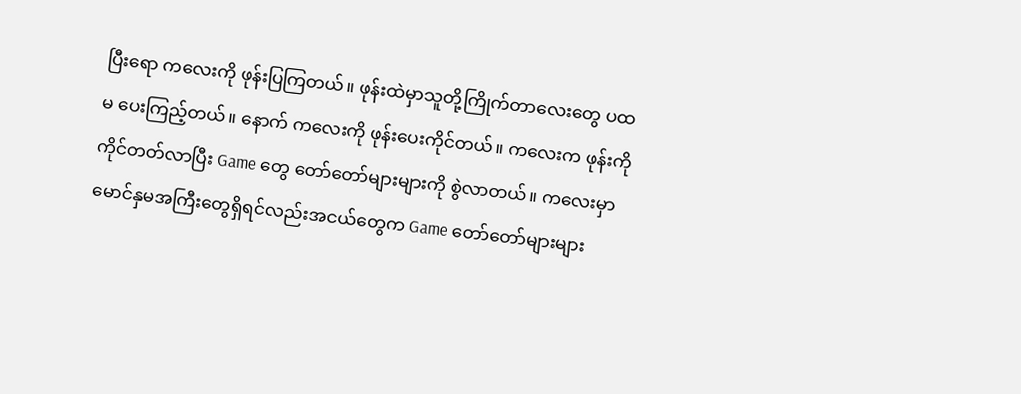ပြီးရော ကလေးကို ဖုန်းပြကြတယ်။ ဖုန်းထဲမှာသူတို့ကြိုက်တာလေးတွေ ပထမ ပေးကြည့်တယ်။ နောက် ကလေးကို ဖုန်းပေးကိုင်တယ်။ ကလေးက ဖုန်းကိုကိုင်တတ်လာပြီး Game တွေ တော်တော်များများကို စွဲလာတယ်။ ကလေးမှာ မောင်နှမအကြီးတွေရှိရင်လည်းအငယ်တွေက Game တော်တော်များများ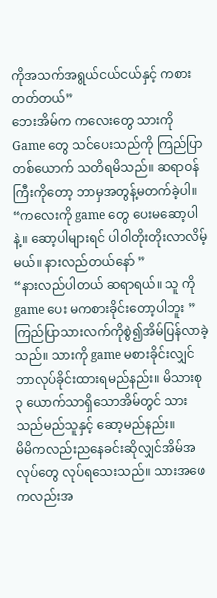ကိုအသက်အရွယ်ငယ်ငယ်နှင့် ကစားတတ်တယ်”
ဘေးအိမ်က ကလေးတွေ သားကို Game တွေ သင်ပေးသည်ကို ကြည်ပြာတစ်ယောက် သတိရမိသည်။ ဆရာဝန်ကြီးကိုတော့ ဘာမှအတွန့်မတက်ခဲ့ပါ။
“ကလေးကို game တွေ ပေးမဆော့ပါနဲ့။ ဆော့ပါများရင် ပါဝါတိုးတိုးလာလိမ့်မယ်။ နားလည်တယ်နော် ”
“နားလည်ပါတယ် ဆရာရယ်။ သူ ကို game ပေး မကစားခိုင်းတော့ပါဘူး ”
ကြည်ပြာသားလက်ကိုစွဲ၍အိမ်ပြန်လာခဲ့သည်။ သားကို game မစားခိုင်းလျှင် ဘာလုပ်ခိုင်းထားရမည်နည်း။ မိသားစု ၃ ယောက်သာရှိသောအိမ်တွင် သားသည်မည်သူနှင့် ဆော့မည်နည်း။
မိမိကလည်းညနေခင်းဆိုလျှင်အိမ်အလုပ်တွေ လုပ်ရသေးသည်။ သားအဖေကလည်းအ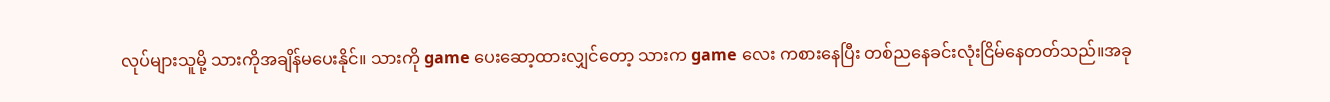လုပ်များသူမို့ သားကိုအချိန်မပေးနိုင်။ သားကို game ပေးဆော့ထားလျှင်တော့ သားက game လေး ကစားနေပြီး တစ်ညနေခင်းလုံးငြိမ်နေတတ်သည်။အခု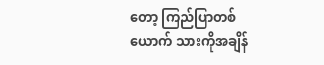တော့ ကြည်ပြာတစ်ယောက် သားကိုအချိန်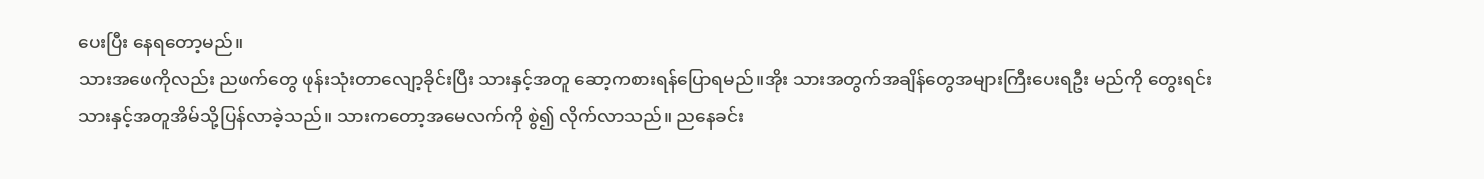ပေးပြီး နေရတော့မည်။
သားအဖေကိုလည်း ညဖက်တွေ ဖုန်းသုံးတာလျော့ခိုင်းပြီး သားနှင့်အတူ ဆော့ကစားရန်ပြောရမည်။အိုး သားအတွက်အချိန်တွေအများကြီးပေးရဦး မည်ကို တွေးရင်း သားနှင့်အတူအိမ်သို့ပြန်လာခဲ့သည်။ သားကတော့အမေလက်ကို စွဲ၍ လိုက်လာသည်။ ညနေခင်း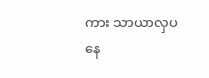ကား သာယာလှပနေ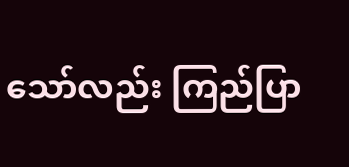သော်လည်း ကြည်ပြာ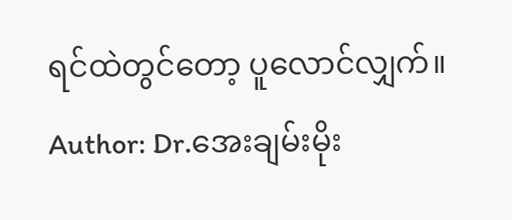ရင်ထဲတွင်တော့ ပူလောင်လျှက်။
Author: Dr.အေးချမ်းမိုး